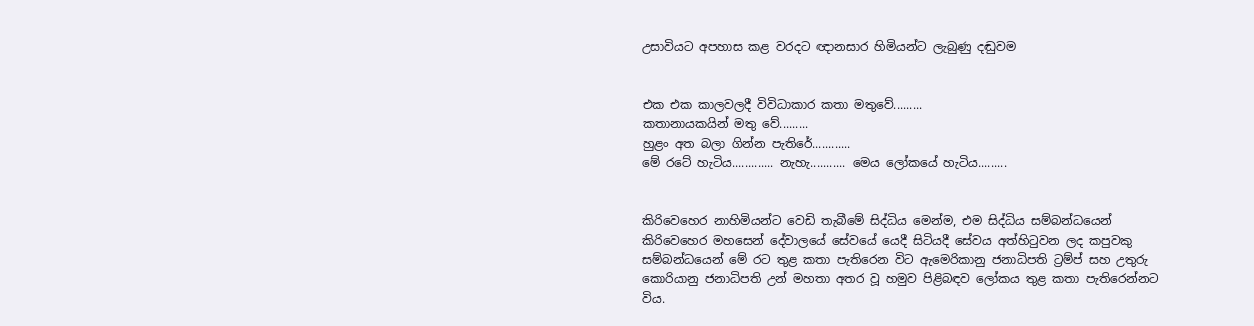උසාවියට අපහාස කළ වරදට ඥානසාර හිමියන්ට ලැබුණු දඬුවම


එක එක කාලවලදී විවිධාකාර කතා මතුවේ.........
කතානායකයින් මතු වේ.........
හුළං අත බලා ගින්න පැතිරේ............
මේ රටේ හැටිය............. නැහැ........... මෙය ලෝකයේ හැටිය.........


කිරිවෙහෙර නාහිමියන්ට වෙඩි තැබීමේ සිද්ධිය මෙන්ම, එම සිද්ධිය සම්බන්ධයෙන් කිරිවෙහෙර මහසෙන් දේවාලයේ සේවයේ යෙදී සිටියදී සේවය අත්හිටුවන ලද කපුවකු සම්බන්ධයෙන් මේ රට තුළ කතා පැතිරෙන විට ඇමෙරිකානු ජනාධිපති ට්‍රම්ප් සහ උතුරු කොරියානු ජනාධිපති උන් මහතා අතර වූ හමුව පිළිබඳව ලෝකය තුළ කතා පැතිරෙන්නට විය.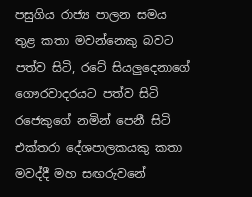පසුගිය රාජ්‍ය පාලන සමය තුළ කතා මවන්නෙකු බවට පත්ව සිටි, රටේ සියලුදෙනාගේ ගෞරවාදරයට පත්ව සිටි රජෙකුගේ නමින් පෙනී සිටි එක්තරා දේශපාලකයකු කතා මවද්දී මහ සඟරුවනේ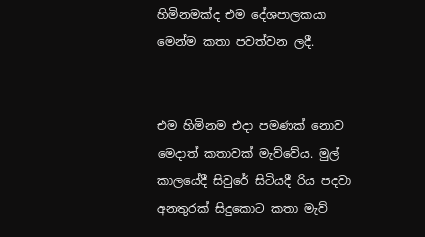හිමිනමක්ද එම දේශපාලකයා මෙන්ම කතා පවත්වන ලදී.


එම හිමිනම එදා පමණක් නොව මෙදාත් කතාවක් මැව්වේය. මුල් කාලයේදී සිවුරේ සිටියදී රිය පදවා අනතුරක් සිදුකොට කතා මැව්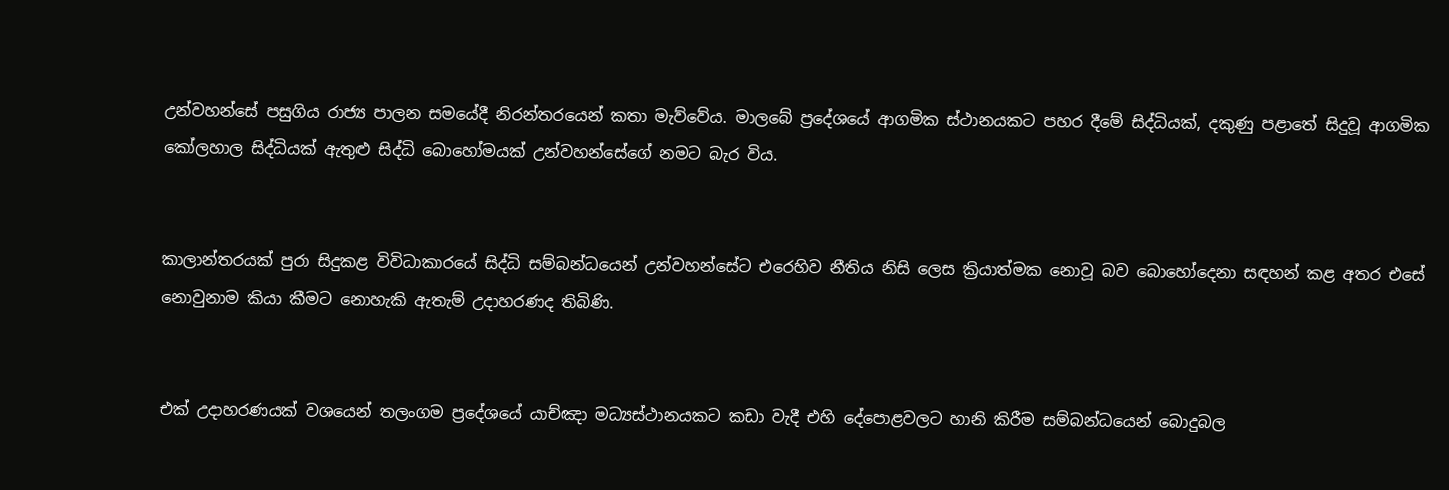උන්වහන්සේ පසුගිය රාජ්‍ය පාලන සමයේදී නිරන්තරයෙන් කතා මැව්වේය. මාලබේ ප්‍රදේශයේ ආගමික ස්ථානයකට පහර දීමේ සිද්ධියක්, දකුණු පළාතේ සිදුවූ ආගමික කෝලහාල සිද්ධියක් ඇතුළු සිද්ධි බොහෝමයක් උන්වහන්සේගේ නමට බැර විය.


කාලාන්තරයක් පුරා සිදුකළ විවිධාකාරයේ සිද්ධි සම්බන්ධයෙන් උන්වහන්සේට එරෙහිව නීතිය නිසි ලෙස ක්‍රියාත්මක නොවූ බව බොහෝදෙනා සඳහන් කළ අතර එසේ නොවුනාම කියා කීමට නොහැකි ඇතැම් උදාහරණද තිබිණි.


එක් උදාහරණයක් වශයෙන් තලංගම ප්‍රදේශයේ යාච්ඤා මධ්‍යස්ථානයකට කඩා වැදී එහි දේපොළවලට හානි කිරීම සම්බන්ධයෙන් බොදුබල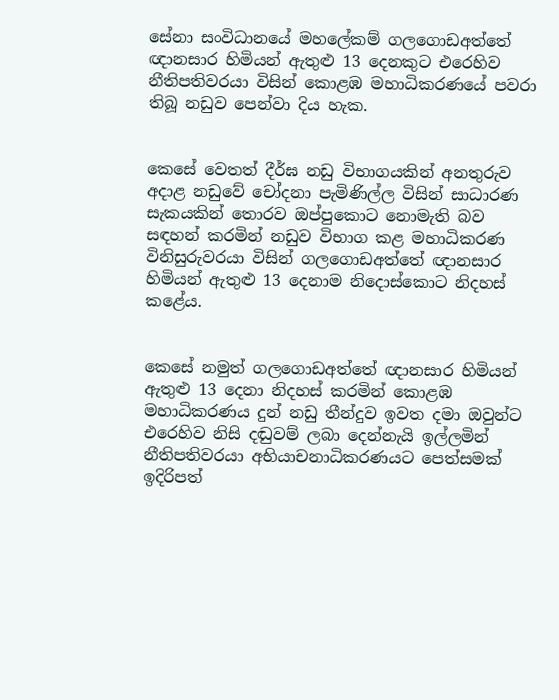සේනා සංවිධානයේ මහලේකම් ගලගොඩඅත්තේ ඥානසාර හිමියන් ඇතුළු 13 දෙනකුට එරෙහිව නීතිපතිවරයා විසින් කොළඹ මහාධිකරණයේ පවරා තිබූ නඩුව පෙන්වා දිය හැක.


කෙසේ වෙතත් දීර්ඝ නඩු විභාගයකින් අනතුරුව අදාළ නඩුවේ චෝදනා පැමිණිල්ල විසින් සාධාරණ සැකයකින් තොරව ඔප්පුකොට නොමැති බව සඳහන් කරමින් නඩුව විභාග කළ මහාධිකරණ විනිසුරුවරයා විසින් ගලගොඩඅත්තේ ඥානසාර හිමියන් ඇතුළු 13 දෙනාම නිදොස්කොට නිදහස් කළේය.


කෙසේ නමුත් ගලගොඩඅත්තේ ඥානසාර හිමියන් ඇතුළු 13 දෙනා නිදහස් කරමින් කොළඹ මහාධිකරණය දුන් නඩු තීන්දුව ඉවත දමා ඔවුන්ට එරෙහිව නිසි දඬුවම් ලබා දෙන්නැයි ඉල්ලමින් නීතිපතිවරයා අභියාචනාධිකරණයට පෙත්සමක් ඉදිරිපත්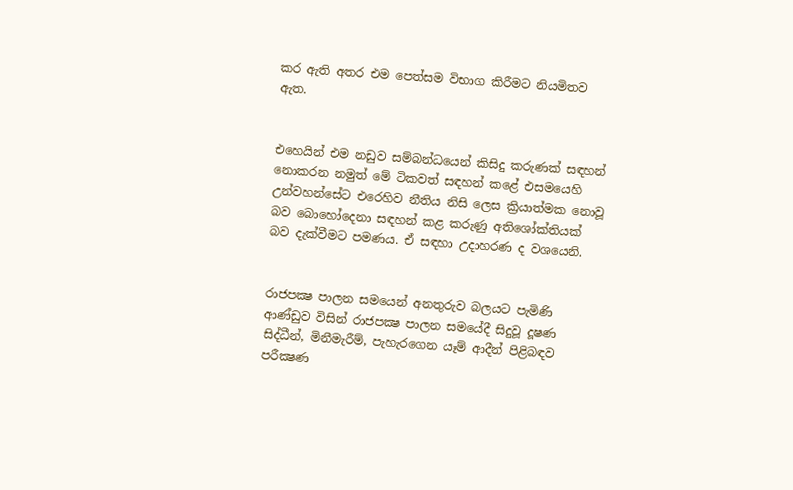කර ඇති අතර එම පෙත්සම විභාග කිරීමට නියමිතව ඇත.


එහෙයින් එම නඩුව සම්බන්ධයෙන් කිසිදු කරුණක් සඳහන් නොකරන නමුත් මේ ටිකවත් සඳහන් කළේ එසමයෙහි උන්වහන්සේට එරෙහිව නීතිය නිසි ලෙස ක්‍රියාත්මක නොවූ බව බොහෝදෙනා සඳහන් කළ කරුණු අතිශෝක්තියක් බව දැක්වීමට පමණය. ඒ සඳහා උදාහරණ ද වශයෙනි.


රාජපක්‍ෂ පාලන සමයෙන් අනතුරුව බලයට පැමිණි ආණ්ඩුව විසින් රාජපක්‍ෂ පාලන සමයේදී සිදුවූ දූෂණ සිද්ධීන්, මිනීමැරීම්, පැහැරගෙන යෑම් ආදීන් පිළිබඳව පරීක්‍ෂණ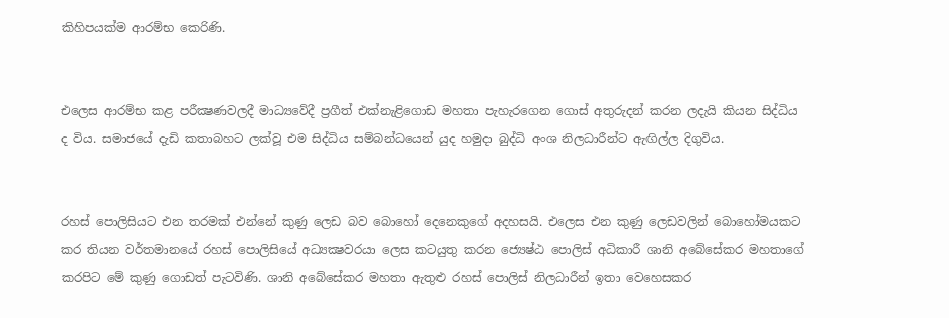කිහිපයක්ම ආරම්භ කෙරිණි.


එලෙස ආරම්භ කළ පරීක්‍ෂණවලදී මාධ්‍යවේදී ප්‍රගීත් එක්නැළිගොඩ මහතා පැහැරගෙන ගොස් අතුරුදන් කරන ලදැයි කියන සිද්ධිය ද විය. සමාජයේ දැඩි කතාබහට ලක්වූ එම සිද්ධිය සම්බන්ධයෙන් යුද හමුදා බුද්ධි අංශ නිලධාරීන්ට ඇඟිල්ල දිගුවිය.


රහස් පොලිසියට එන තරමක් එන්නේ කුණු ලෙඩ බව බොහෝ දෙනෙකුගේ අදහසයි. එලෙස එන කුණු ලෙඩවලින් බොහෝමයකට කර තියන වර්තමානයේ රහස් පොලිසියේ අධ්‍යක්‍ෂවරයා ලෙස කටයුතු කරන ජ්‍යෙෂ්ඨ පොලිස් අධිකාරී ශානි අබේසේකර මහතාගේ කරපිට මේ කුණු ගොඩත් පැටවිණි. ශානි අබේසේකර මහතා ඇතුළු රහස් පොලිස් නිලධාරීන් ඉතා වෙහෙසකර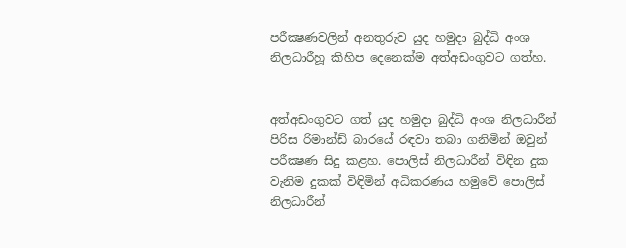පරීක්‍ෂණවලින් අනතුරුව යුද හමුදා බුද්ධි අංශ නිලධාරීහූ කිහිප දෙනෙක්ම අත්අඩංගුවට ගත්හ.


අත්අඩංගුවට ගත් යුද හමුදා බුද්ධි අංශ නිලධාරීන් පිරිස රිමාන්ඩ් බාරයේ රඳවා තබා ගනිමින් ඔවුන් පරීක්‍ෂණ සිදු කළහ. පොලිස් නිලධාරීන් විඳින දුක වැනිම දුකක් විඳිමින් අධිකරණය හමුවේ පොලිස් නිලධාරීන්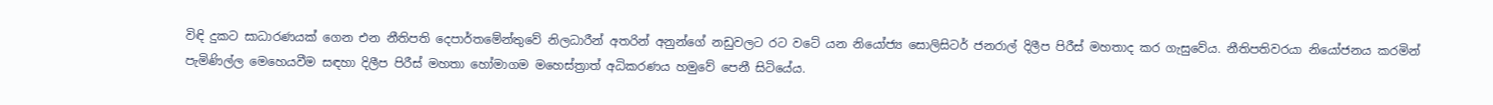විඳි දුකට සාධාරණයක් ගෙන එන නීතිපති දෙපාර්තමේන්තුවේ නිලධාරීන් අතරින් අනුන්ගේ නඩුවලට රට වටේ යන නියෝජ්‍ය සොලිසිටර් ජනරාල් දිලීප පිරීස් මහතාද කර ගැසුවේය. නීතිපතිවරයා නියෝජනය කරමින් පැමිණිල්ල මෙහෙයවීම සඳහා දිලීප පිරීස් මහතා හෝමාගම මහෙස්ත්‍රාත් අධිකරණය හමුවේ පෙනී සිටියේය.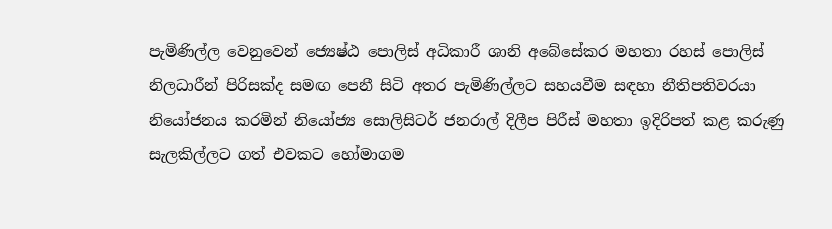පැමිණිල්ල වෙනුවෙන් ජ්‍යෙෂ්ඨ පොලිස් අධිකාරී ශානි අබේසේකර මහතා රහස් පොලිස් නිලධාරීන් පිරිසක්ද සමඟ පෙනී සිටි අතර පැමිණිල්ලට සහයවීම සඳහා නීතිපතිවරයා නියෝජනය කරමින් නියෝජ්‍ය සොලිසිටර් ජනරාල් දිලීප පිරීස් මහතා ඉදිරිපත් කළ කරුණු සැලකිල්ලට ගත් එවකට හෝමාගම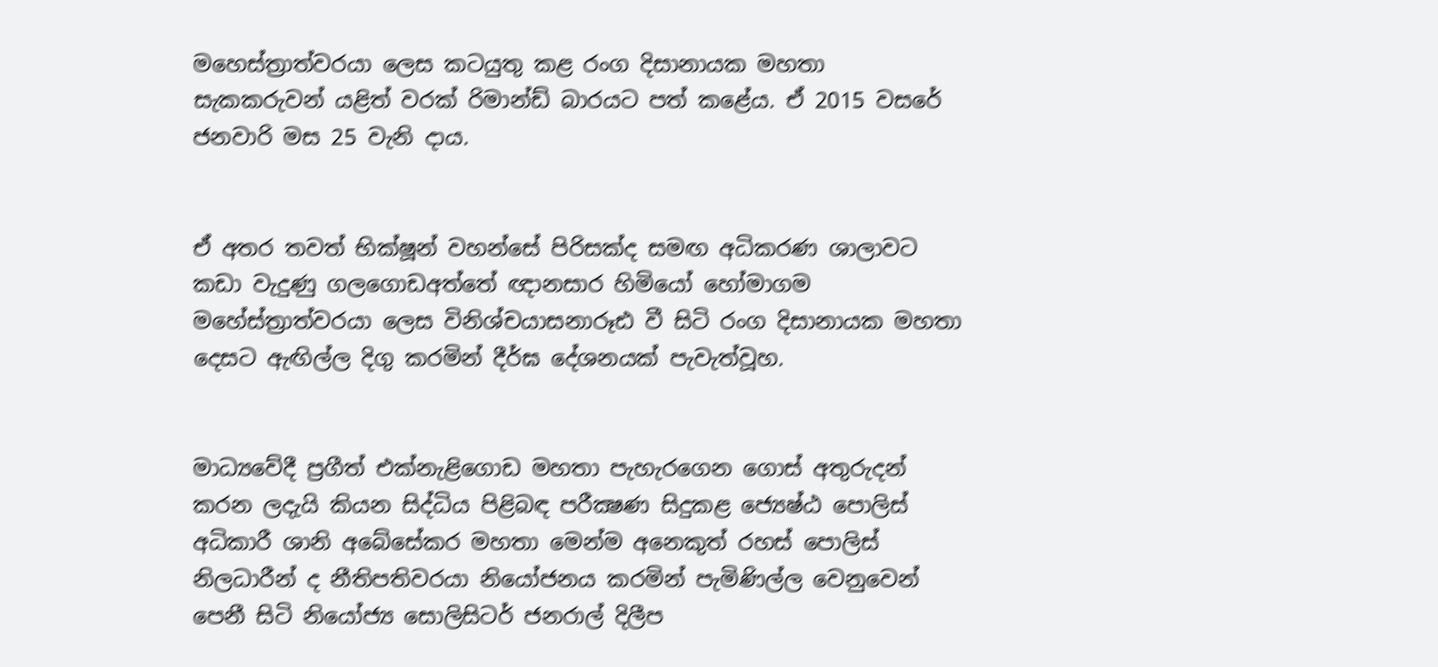මහෙස්ත්‍රාත්වරයා ලෙස කටයුතු කළ රංග දිසානායක මහතා සැකකරුවන් යළිත් වරක් රිමාන්ඩ් බාරයට පත් කළේය. ඒ 2015 වසරේ ජනවාරි මස 25 වැනි දාය.


ඒ අතර තවත් භික්ෂූන් වහන්සේ පිරිසක්ද සමඟ අධිකරණ ශාලාවට කඩා වැදුණු ගලගොඩඅත්තේ ඥානසාර හිමියෝ හෝමාගම මහේස්ත්‍රාත්වරයා ලෙස විනිශ්චයාසනාරූඪ වී සිටි රංග දිසානායක මහතා දෙසට ඇඟිල්ල දිගු කරමින් දීර්ඝ දේශනයක් පැවැත්වූහ.


මාධ්‍යවේදී ප්‍රගීත් එක්නැළිගොඩ මහතා පැහැරගෙන ගොස් අතුරුදන් කරන ලදැයි කියන සිද්ධිය පිළිබඳ පරීක්‍ෂණ සිදුකළ ජ්‍යෙෂ්ඨ පොලිස් අධිකාරී ශානි අබේසේකර මහතා මෙන්ම අනෙකුත් රහස් පොලිස් නිලධාරීන් ද නීතිපතිවරයා නියෝජනය කරමින් පැමිණිල්ල වෙනුවෙන් පෙනී සිටි නියෝජ්‍ය සොලිසිටර් ජනරාල් දිලීප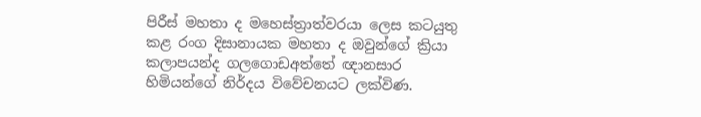පිරීස් මහතා ද මහෙස්ත්‍රාත්වරයා ලෙස කටයුතු කළ රංග දිසානායක මහතා ද ඔවුන්ගේ ක්‍රියා කලාපයන්ද ගලගොඩඅත්තේ ඥානසාර හිමියන්ගේ නිර්දය විවේචනයට ලක්විණ.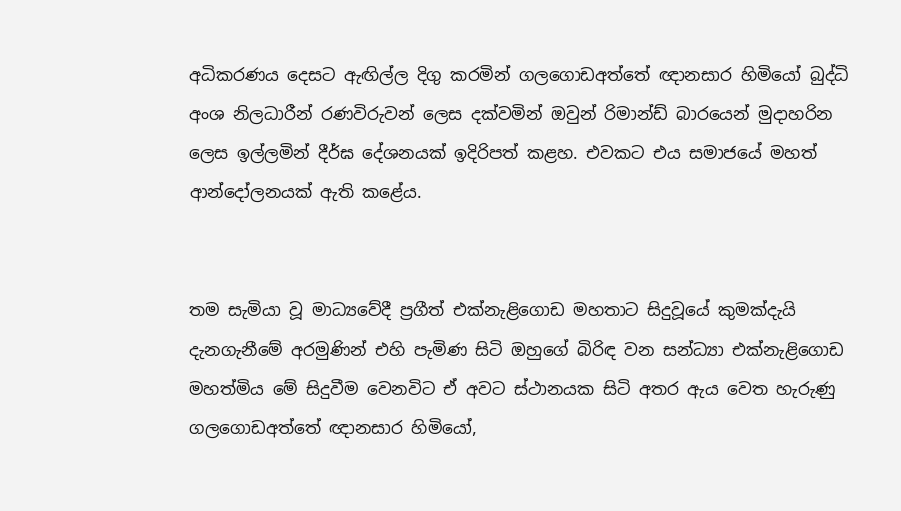අධිකරණය දෙසට ඇඟිල්ල දිගු කරමින් ගලගොඩඅත්තේ ඥානසාර හිමියෝ බුද්ධි අංශ නිලධාරීන් රණවිරුවන් ලෙස දක්වමින් ඔවුන් රිමාන්ඩ් බාරයෙන් මුදාහරින ලෙස ඉල්ලමින් දීර්ඝ දේශනයක් ඉදිරිපත් කළහ. එවකට එය සමාජයේ මහත් ආන්දෝලනයක් ඇති කළේය.


තම සැමියා වූ මාධ්‍යවේදී ප්‍රගීත් එක්නැළිගොඩ මහතාට සිදුවූයේ කුමක්දැයි දැනගැනීමේ අරමුණින් එහි පැමිණ සිටි ඔහුගේ බිරිඳ වන සන්ධ්‍යා එක්නැළිගොඩ මහත්මිය මේ සිදුවීම වෙනවිට ඒ අවට ස්ථානයක සිටි අතර ඇය වෙත හැරුණු ගලගොඩඅත්තේ ඥානසාර හිමියෝ,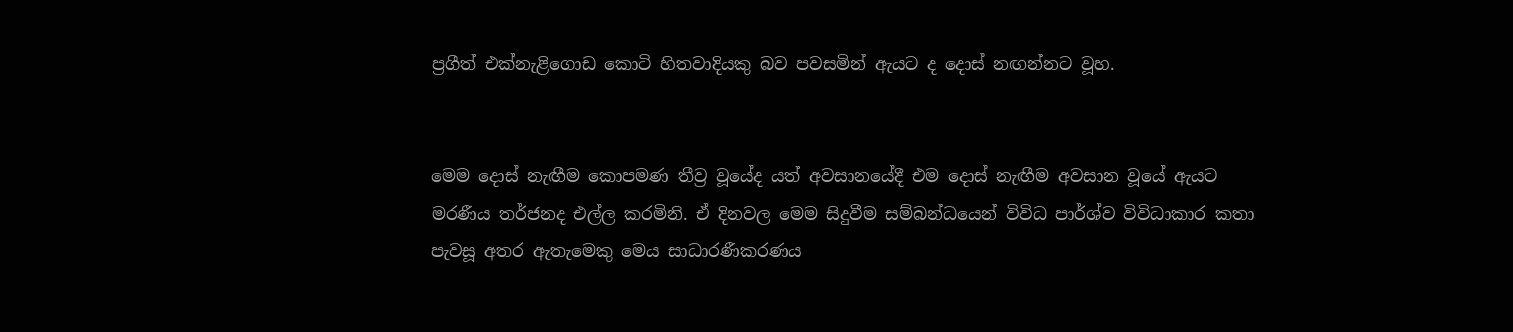ප්‍රගීත් එක්නැළිගොඩ කොටි හිතවාදියකු බව පවසමින් ඇයට ද දොස් නඟන්නට වූහ.


මෙම දොස් නැඟීම කොපමණ තීව්‍ර වූයේද යත් අවසානයේදී එම දොස් නැඟීම අවසාන වූයේ ඇයට මරණීය තර්ජනද එල්ල කරමිනි. ඒ දිනවල මෙම සිදුවීම සම්බන්ධයෙන් විවිධ පාර්ශ්ව විවිධාකාර කතා පැවසූ අතර ඇතැමෙකු මෙය සාධාරණීකරණය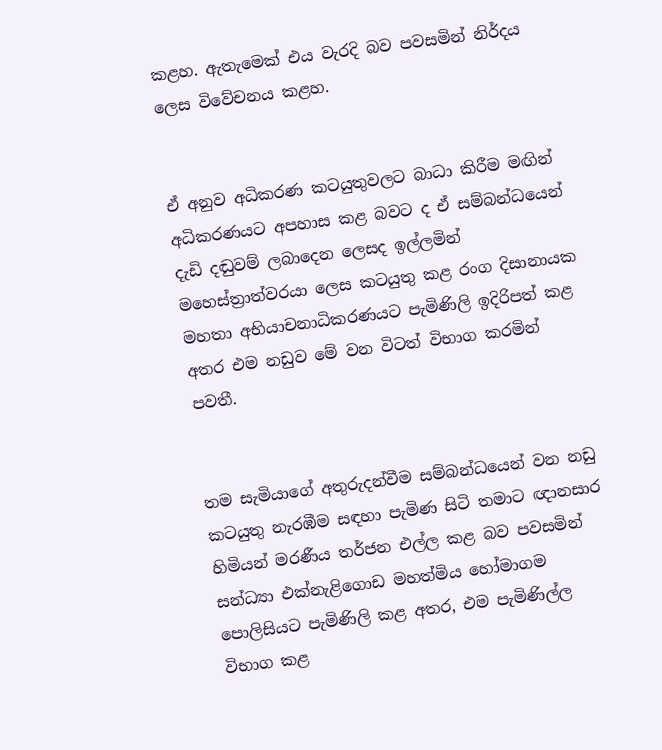කළහ. ඇතැමෙක් එය වැරදි බව පවසමින් නිර්දය ලෙස විවේචනය කළහ.


ඒ අනුව අධිකරණ කටයුතුවලට බාධා කිරීම මඟින් අධිකරණයට අපහාස කළ බවට ද ඒ සම්බන්ධයෙන් දැඩි දඬුවම් ලබාදෙන ලෙසද ඉල්ලමින් මහෙස්ත්‍රාත්වරයා ලෙස කටයුතු කළ රංග දිසානායක මහතා අභියාචනාධිකරණයට පැමිණිලි ඉදිරිපත් කළ අතර එම නඩුව මේ වන විටත් විභාග කරමින් පවතී.


තම සැමියාගේ අතුරුදන්වීම සම්බන්ධයෙන් වන නඩු කටයුතු නැරඹීම සඳහා පැමිණ සිටි තමාට ඥානසාර හිමියන් මරණීය තර්ජන එල්ල කළ බව පවසමින් සන්ධ්‍යා එක්නැළිගොඩ මහත්මිය හෝමාගම පොලිසියට පැමිණිලි කළ අතර, එම පැමිණිල්ල විභාග කළ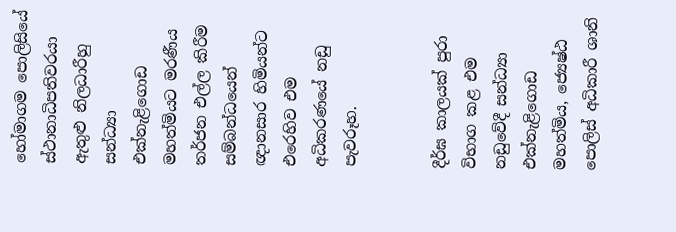හෝමාගම පොලිසියේ ස්ථානාධිපතිවරයා ඇතුළු නිලධාරීහු සන්ධ්‍යා එක්නැළිගොඩ මහත්මියට මරණීය තර්ජන එල්ල කිරීම සම්බන්ධයෙන් ඥානසාර හිමියන්ට එරෙහිව එම අධිකරණයේ නඩු පැවරූහ.


දීර්ඝ කාලයක් පුරා විභාග කළ එම නඩුවේදී සන්ධ්‍යා එක්නැළිගොඩ මහත්මිය, ජ්‍යෙෂ්ඨ පොලිස් අධිකාරී ශානි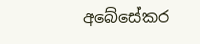අබේසේකර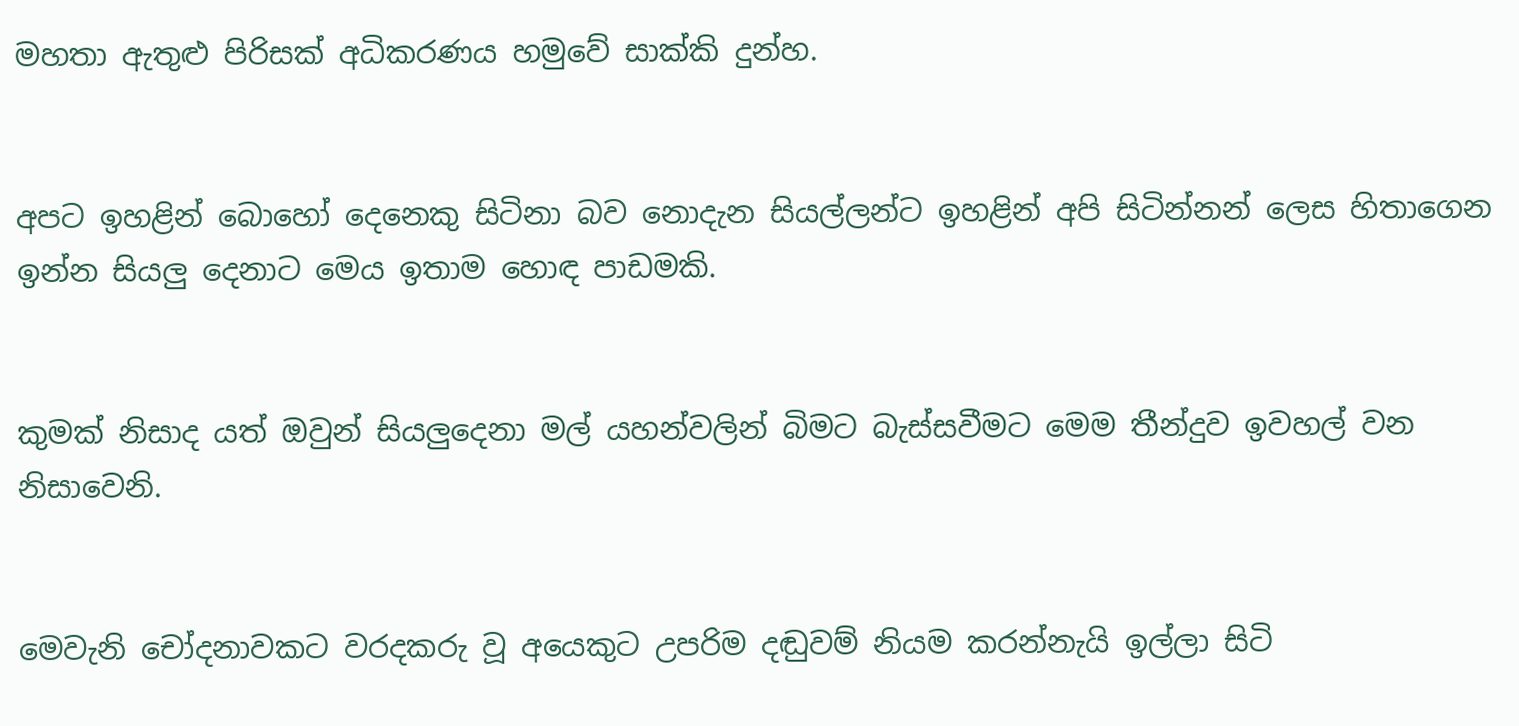මහතා ඇතුළු පිරිසක් අධිකරණය හමුවේ සාක්කි දුන්හ.


අපට ඉහළින් බොහෝ දෙනෙකු සිටිනා බව නොදැන සියල්ලන්ට ඉහළින් අපි සිටින්නන් ලෙස හිතාගෙන ඉන්න සියලු දෙනාට මෙය ඉතාම හොඳ පාඩමකි.


කුමක් නිසාද යත් ඔවුන් සියලුදෙනා මල් යහන්වලින් බිමට බැස්සවීමට මෙම තීන්දුව ඉවහල් වන නිසාවෙනි.


මෙවැනි චෝදනාවකට වරදකරු වූ අයෙකුට උපරිම දඬුවම් නියම කරන්නැයි ඉල්ලා සිටි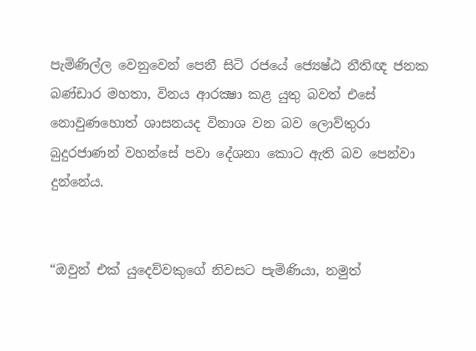පැමිණිල්ල වෙනුවෙන් පෙනී සිටි රජයේ ජ්‍යෙෂ්ඨ නීතිඥ ජනක බණ්ඩාර මහතා, විනය ආරක්‍ෂා කළ යුතු බවත් එසේ නොවුණහොත් ශාසනයද විනාශ වන බව ලොව්තුරා බුදුරජාණන් වහන්සේ පවා දේශනා කොට ඇති බව පෙන්වා දුන්නේය.


“ඔවුන් එක් යුදෙව්වකුගේ නිවසට පැමිණියා, නමුත්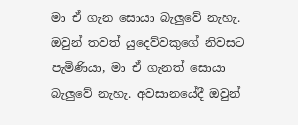මා ඒ ගැන සොයා බැලුවේ නැහැ. ඔවුන් තවත් යුදෙව්වකුගේ නිවසට පැමිණියා, මා ඒ ගැනත් සොයා බැලුවේ නැහැ. අවසානයේදී ඔවුන්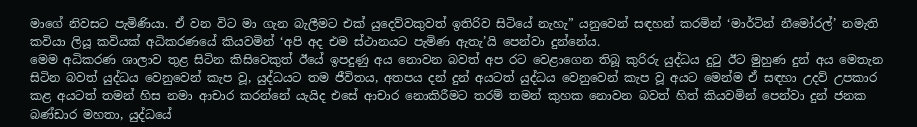මාගේ නිවසට පැමිණියා. ඒ වන විට මා ගැන බැලීමට එක් යුදෙව්වකුවත් ඉතිරිව සිටියේ නැහැ” යනුවෙන් සඳහන් කරමින් ‘මාර්ටින් නීමෝරල්’ නමැති කවියා ලියූ කවියක් අධිකරණයේ කියවමින් ‘අපි අද එම ස්ථානයට පැමිණ ඇතැ’යි පෙන්වා දුන්නේය.
මෙම අධිකරණ ශාලාව තුළ සිටින කිසිවෙකුත් ඊයේ ඉපදුණු අය නොවන බවත් අප රට වෙළාගෙන තිබූ කුරිරු යුද්ධය දුටු ඊට මුහුණ දුන් අය මෙතැන සිටින බවත් යුද්ධය වෙනුවෙන් කැප වූ, යුද්ධයට තම ජීවිතය, අතපය දන් දුන් අයටත් යුද්ධය වෙනුවෙන් කැප වූ අයට මෙන්ම ඒ සඳහා උදව් උපකාර කළ අයටත් තමන් හිස නමා ආචාර කරන්නේ යැයිද එසේ ආචාර නොකිරීමට තරම් තමන් කුහක නොවන බවත් හිත් කියවමින් පෙන්වා දුන් ජනක බණ්ඩාර මහතා, යුද්ධයේ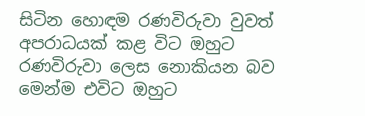සිටින හොඳම රණවිරුවා වුවත් අපරාධයක් කළ විට ඔහුට රණවිරුවා ලෙස නොකියන බව මෙන්ම එවිට ඔහුට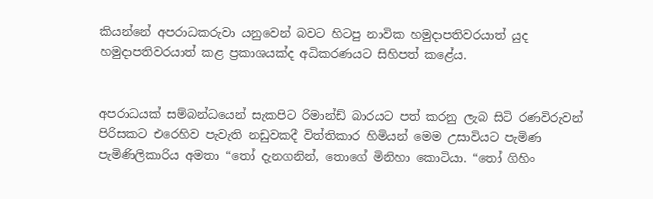කියන්නේ අපරාධකරුවා යනුවෙන් බවට හිටපු නාවික හමුදාපතිවරයාත් යුද හමුදාපතිවරයාත් කළ ප්‍රකාශයක්ද අධිකරණයට සිහිපත් කළේය.


අපරාධයක් සම්බන්ධයෙන් සැකපිට රිමාන්ඩ් බාරයට පත් කරනු ලැබ සිටි රණවිරුවන් පිරිසකට එරෙහිව පැවැති නඩුවකදී විත්තිකාර හිමියන් මෙම උසාවියට පැමිණ පැමිණිලිකාරිය අමතා “තෝ දැනගනින්, තොගේ මිනිහා කොටියා. “තෝ ගිහිං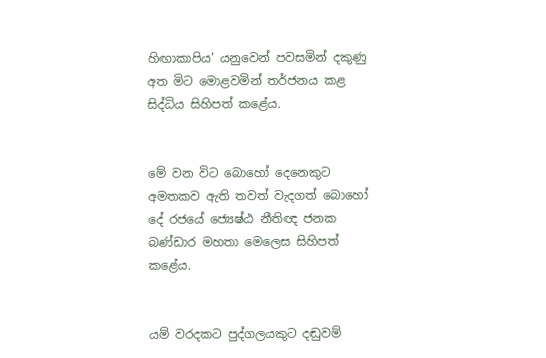හිඟාකාපිය’ යනුවෙන් පවසමින් දකුණු අත මිට මොළවමින් තර්ජනය කළ සිද්ධිය සිහිපත් කළේය.


මේ වන විට බොහෝ දෙනෙකුට අමතකව ඇති තවත් වැදගත් බොහෝ දේ රජයේ ජ්‍යෙෂ්ඨ නීතිඥ ජනක බණ්ඩාර මහතා මෙලෙස සිහිපත් කළේය.


යම් වරදකට පුද්ගලයකුට දඬුවම්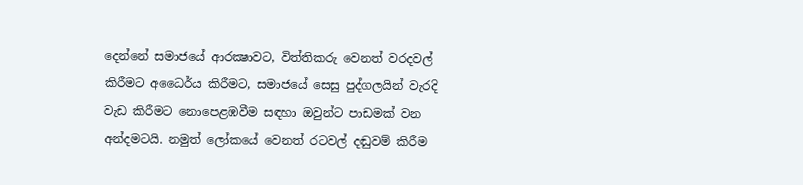දෙන්නේ සමාජයේ ආරක්‍ෂාවට, විත්තිකරු වෙනත් වරදවල් කිරීමට අධෛර්ය කිරීමට, සමාජයේ සෙසු පුද්ගලයින් වැරදි වැඩ කිරීමට නොපෙළඹවීම සඳහා ඔවුන්ට පාඩමක් වන අන්දමටයි. නමුත් ලෝකයේ වෙනත් රටවල් දඬුවම් කිරීම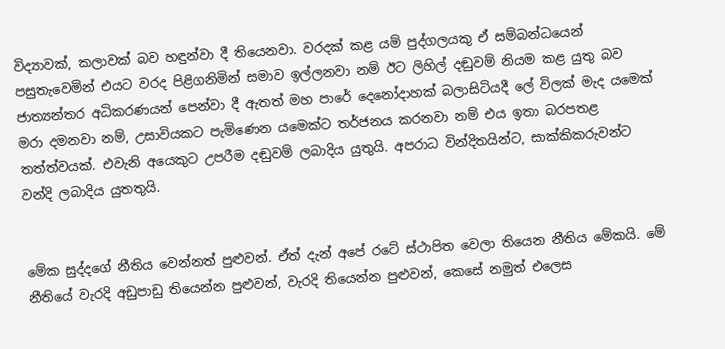විද්‍යාවක්, කලාවක් බව හඳුන්වා දී තියෙනවා. වරදක් කළ යම් පුද්ගලයකු ඒ සම්බන්ධයෙන් පසුතැවෙමින් එයට වරද පිළිගනිමින් සමාව ඉල්ලනවා නම් ඊට ලිහිල් දඬුවම් නියම කළ යුතු බව ජාත්‍යන්තර අධිකරණයන් පෙන්වා දී ඇතත් මහ පාරේ දෙනෝදාහක් බලාසිටියදී ලේ විලක් මැද යමෙක් මරා දමනවා නම්, උසාවියකට පැමිණෙන යමෙක්ට තර්ජනය කරනවා නම් එය ඉතා බරපතළ තත්ත්වයක්. එවැනි අයෙකුට උපරීම දඬුවම් ලබාදිය යුතුයි. අපරාධ වින්දිතයින්ට, සාක්කිකරුවන්ට වන්දි ලබාදිය යුතතුයි.


මේක සුද්දගේ නීතිය වෙන්නත් පුළුවන්. ඒත් දැන් අපේ රටේ ස්ථාපිත වෙලා තියෙන නීතිය මේකයි. මේ නීතියේ වැරදි අඩුපාඩු තියෙන්න පුළුවන්, වැරදි තියෙන්න පුළුවන්, කෙසේ නමුත් එලෙස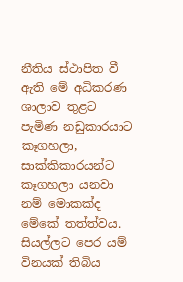නීතිය ස්ථාපිත වී ඇති මේ අධිකරණ ශාලාව තුළට පැමිණ නඩුකාරයාට කෑගහලා, සාක්කිකාරයන්ට කෑගහලා යනවා නම් මොකක්ද මේකේ තත්ත්වය. සියල්ලට පෙර යම් විනයක් තිබිය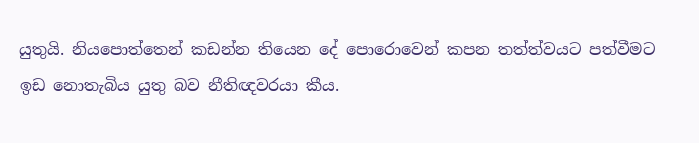යුතුයි. නියපොත්තෙන් කඩන්න තියෙන දේ පොරොවෙන් කපන තත්ත්වයට පත්වීමට ඉඩ නොතැබිය යුතු බව නීතිඥවරයා කීය.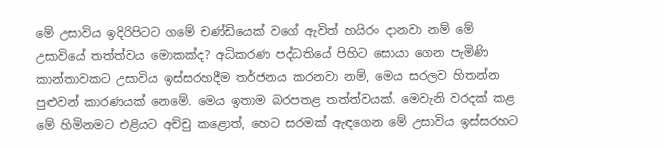මේ උසාවිය ඉදිරිපිටට ගමේ චණ්ඩියෙක් වගේ ඇවිත් හයිරං දානවා නම් මේ උසාවියේ තත්ත්වය මොකක්ද? අධිකරණ පද්ධතියේ පිහිට සොයා ගෙන පැමිණි කාන්තාවකට උසාවිය ඉස්සරහදීම තර්ජනය කරනවා නම්, මෙය සරලව හිතන්න පුළුවන් කාරණයක් නෙමේ. මෙය ඉතාම බරපතළ තත්ත්වයක්. මෙවැනි වරදක් කළ මේ හිමිනමට එළියට අච්චු කළොත්, හෙට සරමක් ඇඳගෙන මේ උසාවිය ඉස්සරහට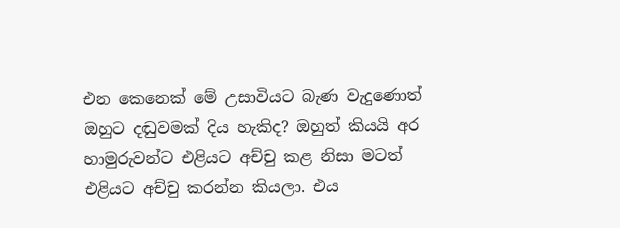එන කෙනෙක් මේ උසාවියට බැණ වැදුණොත් ඔහුට දඬුවමක් දිය හැකිද? ඔහුත් කියයි අර හාමුරුවන්ට එළියට අච්චු කළ නිසා මටත් එළියට අච්චු කරන්න කියලා. එය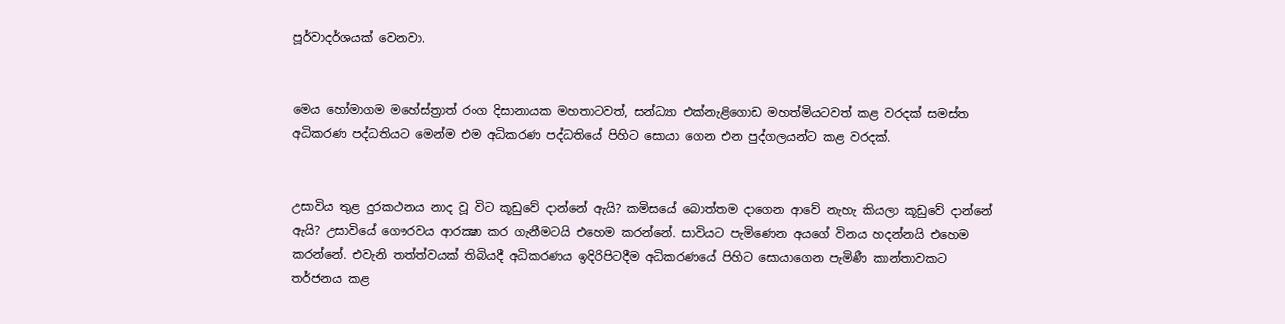පූර්වාදර්ශයක් වෙනවා.


මෙය හෝමාගම මහේස්ත්‍රාත් රංග දිසානායක මහතාටවත්, සන්ධ්‍යා එක්නැළිගොඩ මහත්මියටවත් කළ වරදක් සමස්ත අධිකරණ පද්ධතියට මෙන්ම එම අධිකරණ පද්ධතියේ පිහිට සොයා ගෙන එන පුද්ගලයන්ට කළ වරදක්.


උසාවිය තුළ දුරකථනය නාද වූ විට කූඩුවේ දාන්නේ ඇයි? කමිසයේ බොත්තම දාගෙන ආවේ නැහැ කියලා කූඩුවේ දාන්නේ ඇයි? උසාවියේ ගෞරවය ආරක්‍ෂා කර ගැනීමටයි එහෙම කරන්නේ. සාවියට පැමිණෙන අයගේ විනය හදන්නයි එහෙම කරන්නේ. එවැනි තත්ත්වයක් තිබියදී අධිකරණය ඉදිරිපිටදීම අධිකරණයේ පිහිට සොයාගෙන පැමිණී කාන්තාවකට තර්ජනය කළ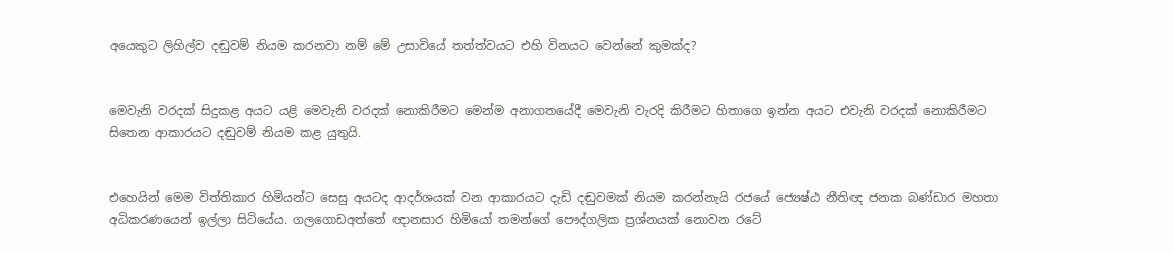අයෙකුට ලිහිල්ව දඬුවම් නියම කරනවා නම් මේ උසාවියේ තත්ත්වයට එහි විනයට වෙන්නේ කුමක්ද?


මෙවැනි වරදක් සිදුකළ අයට යළි මෙවැනි වරදක් නොකිරීමට මෙන්ම අනාගතයේදී මෙවැනි වැරදි කිරීමට හිතාගෙ ඉන්න අයට එවැනි වරදක් නොකිරීමට සිතෙන ආකාරයට දඬුවම් නියම කළ යුතුයි.


එහෙයින් මෙම විත්තිකාර හිමියන්ට සෙසු අයටද ආදර්ශයක් වන ආකාරයට දැඩි දඬුවමක් නියම කරන්නැයි රජයේ ජ්‍යෙෂ්ඨ නීතිඥ ජනක බණ්ඩාර මහතා අධිකරණයෙන් ඉල්ලා සිටියේය. ගලගොඩඅත්තේ ඥානසාර හිමියෝ තමන්ගේ පෞද්ගලික ප්‍රශ්නයක් නොවන රටේ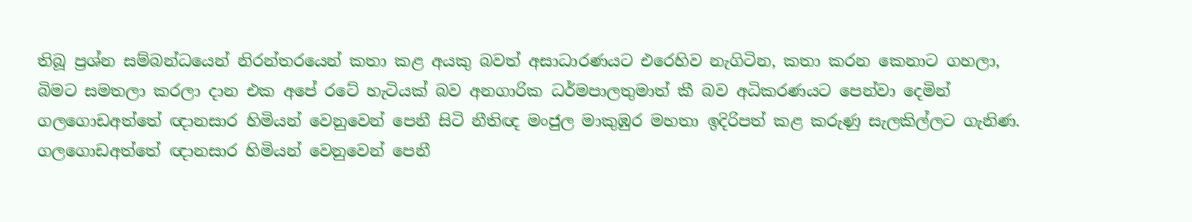තිබූ ප්‍රශ්න සම්බන්ධයෙන් නිරන්තරයෙන් කතා කළ අයකු බවත් අසාධාරණයට එරෙහිව නැගිටින, කතා කරන කෙනාට ගහලා, බිමට සමතලා කරලා දාන එක අපේ රටේ හැටියක් බව අනගාරික ධර්මපාලතුමාත් කී බව අධිකරණයට පෙන්වා දෙමින් ගලගොඩඅත්තේ ඥානසාර හිමියන් වෙනුවෙන් පෙනී සිටි නීතිඥ මංජුල මාකුඹුර මහතා ඉදිරිපත් කළ කරුණු සැලකිල්ලට ගැනිණ.
ගලගොඩඅත්තේ ඥානසාර හිමියන් වෙනුවෙන් පෙනී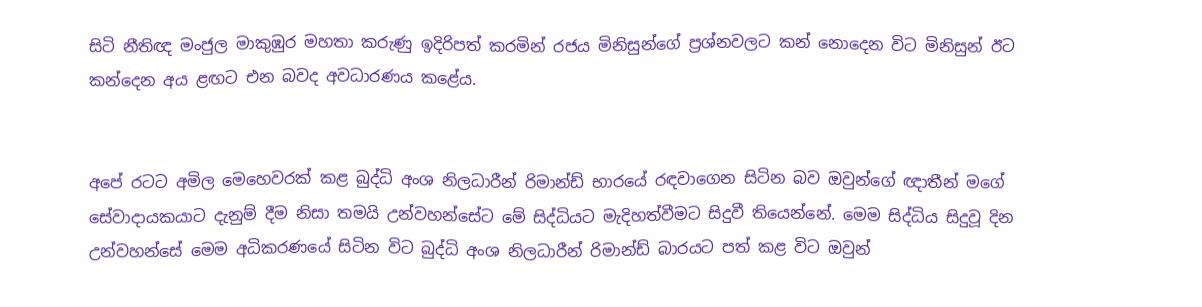සිටි නීතිඥ මංජුල මාකුඹුර මහතා කරුණු ඉදිරිපත් කරමින් රජය මිනිසුන්ගේ ප්‍රශ්නවලට කන් නොදෙන විට මිනිසුන් ඊට කන්දෙන අය ළඟට එන බවද අවධාරණය කළේය.


අපේ රටට අමිල මෙහෙවරක් කළ බුද්ධි අංශ නිලධාරීන් රිමාන්ඩ් භාරයේ රඳවාගෙන සිටින බව ඔවුන්ගේ ඥාතීන් මගේ සේවාදායකයාට දැනුම් දීම නිසා තමයි උන්වහන්සේට මේ සිද්ධියට මැදිහත්වීමට සිදුවී තියෙන්නේ. මෙම සිද්ධිය සිදුවූ දින උන්වහන්සේ මෙම අධිකරණයේ සිටින විට බුද්ධි අංශ නිලධාරීන් රිමාන්ඩ් බාරයට පත් කළ විට ඔවුන්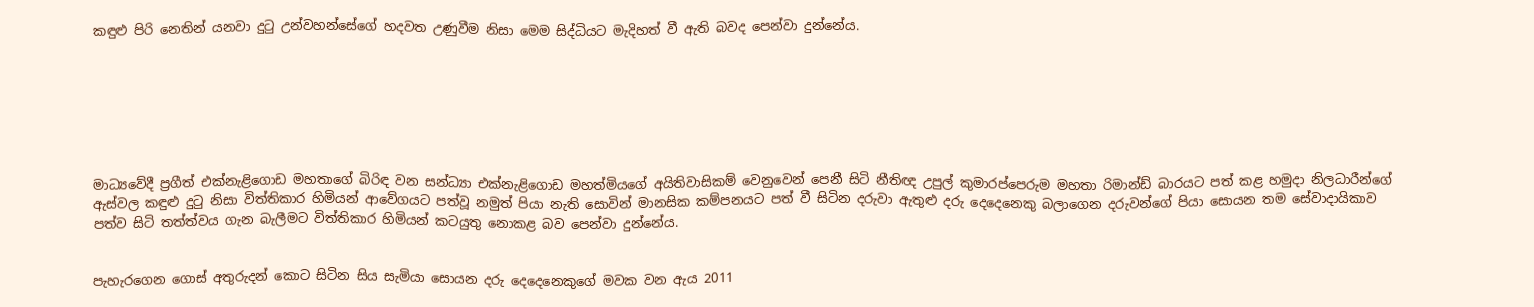කඳුළු පිරි නෙතින් යනවා දුටු උන්වහන්සේගේ හදවත උණුවීම නිසා මෙම සිද්ධියට මැදිහත් වී ඇති බවද පෙන්වා දුන්නේය.







මාධ්‍යවේදී ප්‍රගීත් එක්නැළිගොඩ මහතාගේ බිරිඳ වන සන්ධ්‍යා එක්නැළිගොඩ මහත්මියගේ අයිතිවාසිකම් වෙනුවෙන් පෙනී සිටි නීතිඥ උපුල් කුමාරප්පෙරුම මහතා රිමාන්ඩ් බාරයට පත් කළ හමුදා නිලධාරීන්ගේ ඇස්වල කඳුළු දුටු නිසා විත්තිකාර හිමියන් ආවේගයට පත්වූ නමුත් පියා නැති සොවින් මානසික කම්පනයට පත් වී සිටින දරුවා ඇතුළු දරු දෙදෙනෙකු බලාගෙන දරුවන්ගේ පියා සොයන තම සේවාදායිකාව පත්ව සිටි තත්ත්වය ගැන බැලීමට විත්තිකාර හිමියන් කටයුතු නොකළ බව පෙන්වා දුන්නේය.


පැහැරගෙන ගොස් අතුරුදන් කොට සිටින සිය සැමියා සොයන දරු දෙදෙනෙකුගේ මවක වන ඇය 2011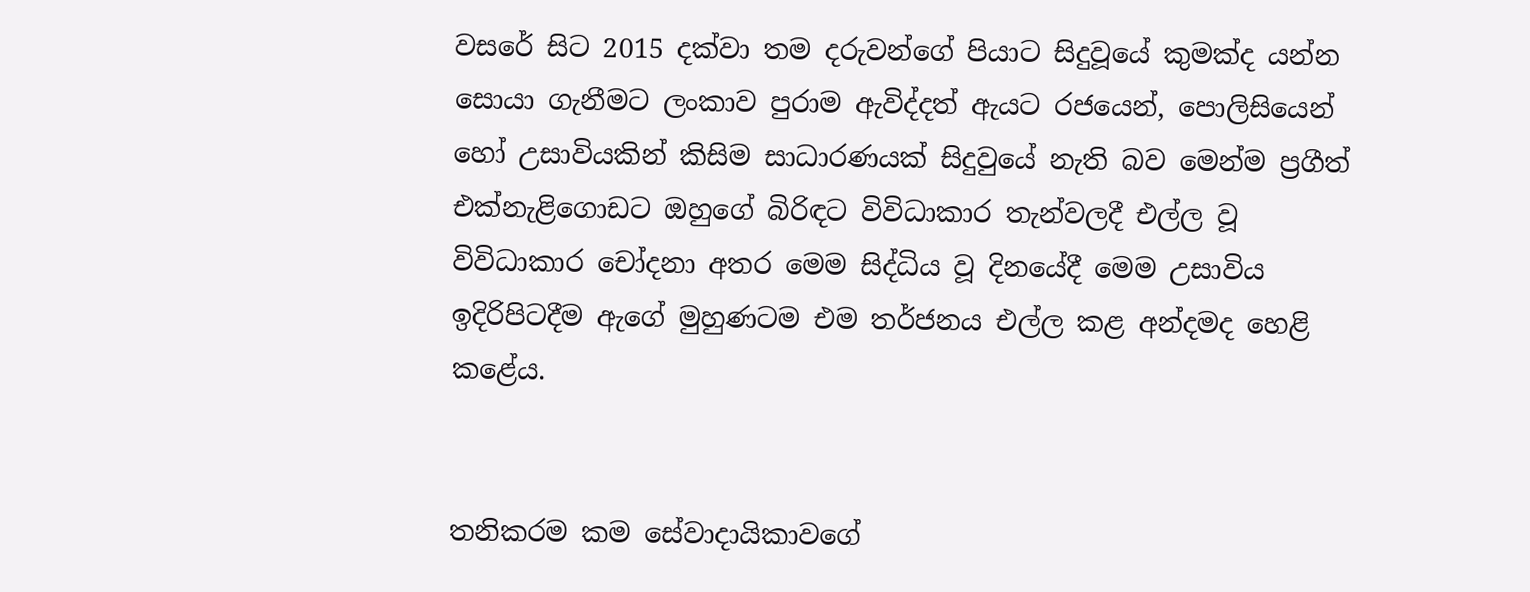වසරේ සිට 2015 දක්වා තම දරුවන්ගේ පියාට සිදුවූයේ කුමක්ද යන්න සොයා ගැනීමට ලංකාව පුරාම ඇවිද්දත් ඇයට රජයෙන්, පොලිසියෙන් හෝ උසාවියකින් කිසිම සාධාරණයක් සිදුවුයේ නැති බව මෙන්ම ප්‍රගීත් එක්නැළිගොඩට ඔහුගේ බිරිඳට විවිධාකාර තැන්වලදී එල්ල වූ විවිධාකාර චෝදනා අතර මෙම සිද්ධිය වූ දිනයේදී මෙම උසාවිය ඉදිරිපිටදීම ඇගේ මුහුණටම එම තර්ජනය එල්ල කළ අන්දමද හෙළි කළේය.


තනිකරම කම සේවාදායිකාවගේ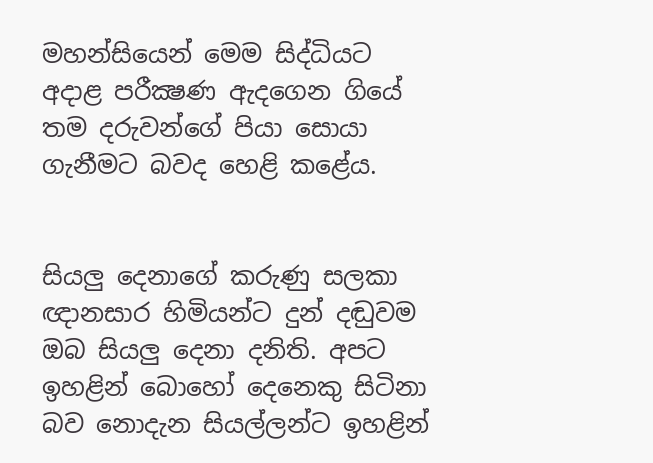මහන්සියෙන් මෙම සිද්ධියට අදාළ පරීක්‍ෂණ ඇදගෙන ගියේ තම දරුවන්ගේ පියා සොයා ගැනීමට බවද හෙළි කළේය.


සියලු දෙනාගේ කරුණු සලකා ඥානසාර හිමියන්ට දුන් දඬුවම ඔබ සියලු දෙනා දනිති. අපට ඉහළින් බොහෝ දෙනෙකු සිටිනා බව නොදැන සියල්ලන්ට ඉහළින්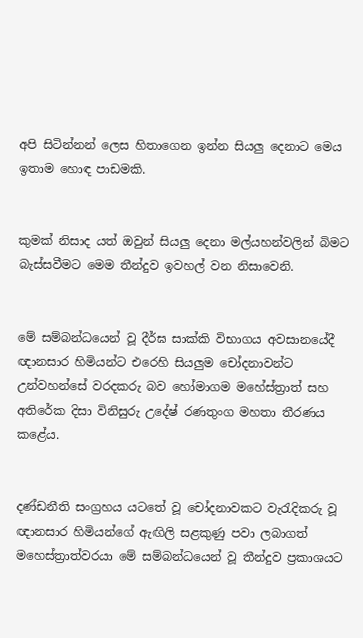අපි සිටින්නන් ලෙස හිතාගෙන ඉන්න සියලු දෙනාට මෙය ඉතාම හොඳ පාඩමකි.


කුමක් නිසාද යත් ඔවුන් සියලු දෙනා මල්යහන්වලින් බිමට බැස්සවීමට මෙම තීන්දුව ඉවහල් වන නිසාවෙනි.


මේ සම්බන්ධයෙන් වූ දීර්ඝ සාක්කි විභාගය අවසානයේදී ඥානසාර හිමියන්ට එරෙහි සියලුම චෝදනාවන්ට උන්වහන්සේ වරදකරු බව හෝමාගම මහේස්ත්‍රාත් සහ අතිරේක දිසා විනිසුරු උදේෂ් රණතුංග මහතා තීරණය කළේය.


දණ්ඩනීති සංග්‍රහය යටතේ වූ චෝදනාවකට වැරැදිකරු වූ ඥානසාර හිමියන්ගේ ඇඟිලි සළකුණු පවා ලබාගත් මහෙස්ත්‍රාත්වරයා මේ සම්බන්ධයෙන් වූ තීන්දුව ප්‍රකාශයට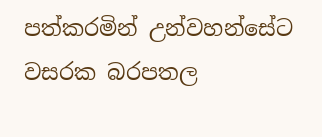පත්කරමින් උන්වහන්සේට වසරක බරපතල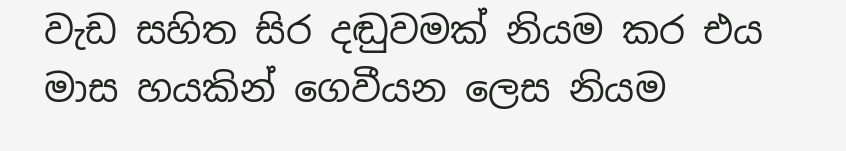වැඩ සහිත සිර දඬුවමක් නියම කර එය මාස හයකින් ගෙවීයන ලෙස නියම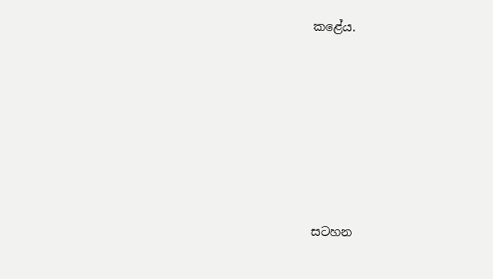කළේය.









සටහන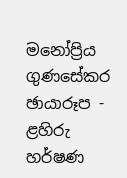මනෝප්‍රිය ගුණසේකර
ඡායාරූප - ළහිරු හර්ෂණ